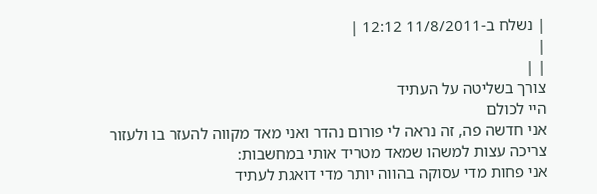| נשלח ב-11/8/2011 12:12 |
|
| |
צורך בשליטה על העתיד
היי לכולם
אני חדשה פה, זה נראה לי פורום נהדר ואני מאד מקווה להעזר בו ולעזור
צריכה עצות למשהו שמאד מטריד אותי במחשבות:
אני פחות מדי עסוקה בהווה יותר מדי דואגת לעתיד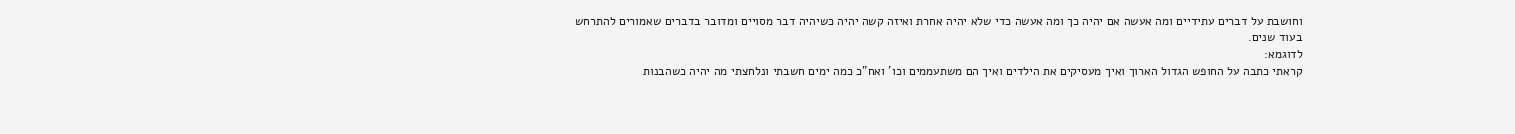וחושבת על דברים עתידיים ומה אעשה אם יהיה כך ומה אעשה כדי שלא יהיה אחרת ואיזה קשה יהיה כשיהיה דבר מסויים ומדובר בדברים שאמורים להתרחש בעוד שנים.
לדוגמא:
קראתי כתבה על החופש הגדול הארוך ואיך מעסיקים את הילדים ואיך הם משתעממים וכו' ואח"כ כמה ימים חשבתי ונלחצתי מה יהיה כשהבנות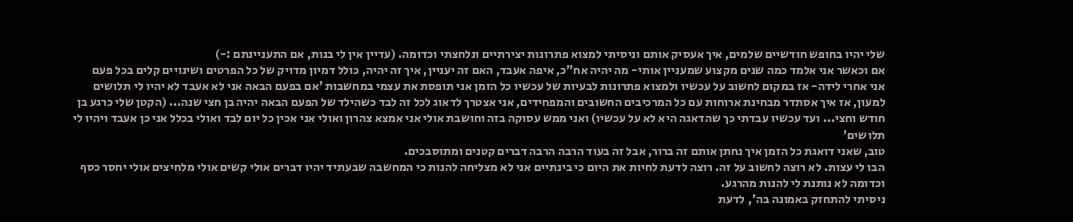שלי יהיו בחופש חודשיים שלמים, איך אעסיק אותם וניסיתי למצוא פתרונות יצירתיים ונלחצתי וכדומה. (עדיין אין לי בנות, אם התעניינתם :-)
אם וכאשר אני אלמד כמה שנים מקצוע שמעניין אותי- מה יהיה אח"כ, איפה אעבד, האם זה יעניין, איך זה יהיה, כולל דמיון מדויק של כל הפרטים ושינויים קלים בכל פעם
אני אחרי לידה- אז במקום לחשוב על עכשיו ולמצוא פתרונות לבעיות של עכשיו כל הזמן אני תופסת את עצמי במחשבות 'אם בפעם הבאה אני לא אעבד לא יהיו לי תלושים למעון, אז איך אסתדר מבחינת ארוחות עם כל המרכיבים החשובים והמפחידים, אני אצטרך לדאוג לכל זה לבד כשהילד של הפעם הבאה יהיה בן חצי שנה... (הקטן שלי כרגע בן חודש וחצי... ועד עכשיו עבדתי כך שהדאגה היא לא על עכשיו) ואני ממש עסוקה בזה וחושבת אולי אני אמצא צהרון ואולי אני אכין כל יום לבד ואולי בכלל אני כן אעבד ויהיו לי תלושים'
טוב, שאני דואגת כל הזמן איך נחתן אותם זה ברור, אבל זה בעוד הרבה הרבה דברים קטנים ומתוסבכים.
הבו לי עצות. לא רוצה לחשוב על זה. רוצה לדעת לחיות את היום כי בינתיים אני לא מצליחה להנות כי המחשבה שבעתיד יהיו דברים אולי קשים אולי מלחיצים אולי יחסר כסף וכדומה לא נותנת לי להנות מהרגע.
ניסיתי להתחזק באמונה בה', לדעת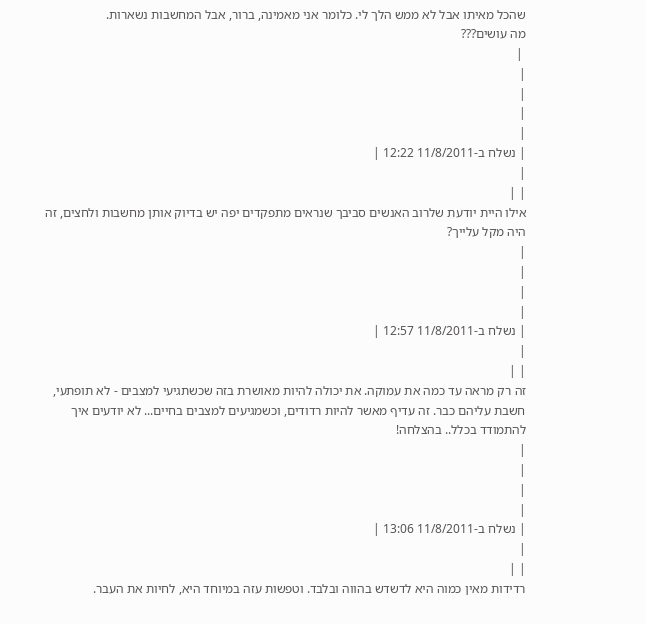שהכל מאיתו אבל לא ממש הלך לי. כלומר אני מאמינה, ברור, אבל המחשבות נשארות.
מה עושים???
 |
|
|
|
|
| נשלח ב-11/8/2011 12:22 |
|
| |
אילו היית יודעת שלרוב האנשים סביבך שנראים מתפקדים יפה יש בדיוק אותן מחשבות ולחצים, זה היה מקל עלייך?
|
|
|
|
| נשלח ב-11/8/2011 12:57 |
|
| |
זה רק מראה עד כמה את עמוקה. את יכולה להיות מאושרת בזה שכשתגיעי למצבים - לא תופתעי, חשבת עליהם כבר. זה עדיף מאשר להיות רדודים, וכשמגיעים למצבים בחיים... לא יודעים איך להתמודד בכלל.. בהצלחה!
|
|
|
|
| נשלח ב-11/8/2011 13:06 |
|
| |
רדידות מאין כמוה היא לדשדש בהווה ובלבד. וטפשות עזה במיוחד היא, לחיות את העבר.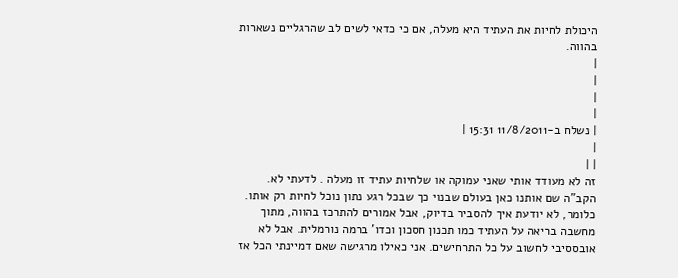היכולת לחיות את העתיד היא מעלה, אם כי כדאי לשים לב שהרגליים נשארות בהווה.
|
|
|
|
| נשלח ב-11/8/2011 15:31 |
|
| |
זה לא מעודד אותי שאני עמוקה או שלחיות עתיד זו מעלה . לדעתי לא. הקב"ה שם אותנו כאן בעולם שבנוי כך שבכל רגע נתון נוכל לחיות רק אותו. כלומר, לא יודעת איך להסביר בדיוק, אבל אמורים להתרכז בהווה, מתוך מחשבה בריאה על העתיד כמו תכנון חסכון וכדו' ברמה נורמלית. אבל לא אובססיבי לחשוב על כל התרחישים. אני כאילו מרגישה שאם דמיינתי הכל אז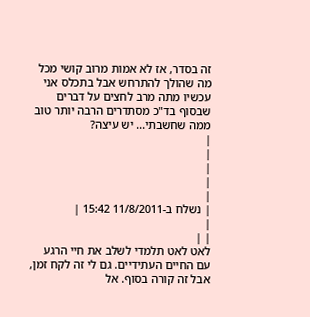זה בסדר, אז לא אמות מרוב קושי מכל מה שהולך להתרחש אבל בתכלס אני עכשיו מתה מרב לחצים על דברים שבסוף בד"כ מסתדרים הרבה יותר טוב ממה שחשבתי... יש עיצה?
|
|
|
|
|
| נשלח ב-11/8/2011 15:42 |
|
| |
לאט לאט תלמדי לשלב את חיי הרגע עם החיים העתידיים. גם לי זה לקח זמן, אבל זה קורה בסוף. אל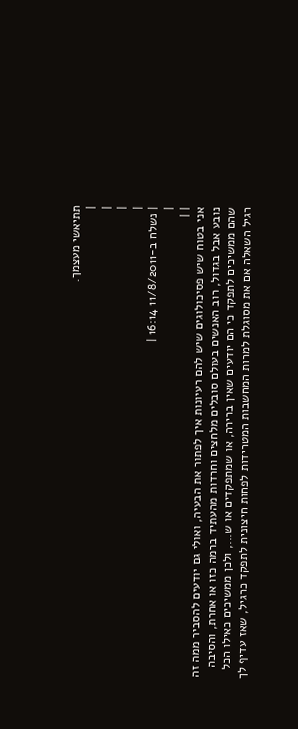תתיאשי מעצמך.
|
|
|
|
| נשלח ב-11/8/2011 16:14 |
|
| |
אני בטוח שיש פסיכולוגים שיש להם רעיונות איך לפתור את הבעיה, ואולי גם יודעים להסביר ממה זה נובע אבל בגדול, רוב האנשים בעולם סובלים מלחצים וחרדות מהעתיד ברמה כזו או אחרת, והסיבה שהם ממשיכים לתפקד כי הם יודעים שאין ברירה, או שמתפקדים או ש..., ולכן ממשיכים כאילו הכל רגיל השאלה אם את מסוגלת למרות המחשבות המטרידות לפחות חיצונית לתפקד כרגיל, שאז עדיף לך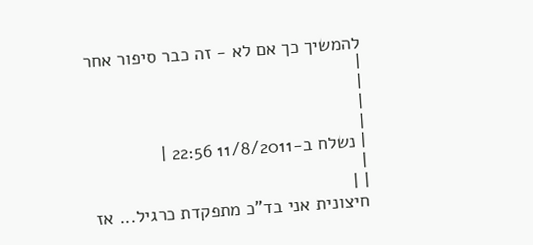להמשיך כך אם לא - זה כבר סיפור אחר
|
|
|
|
| נשלח ב-11/8/2011 22:56 |
|
| |
חיצונית אני בד"כ מתפקדת כרגיל... אז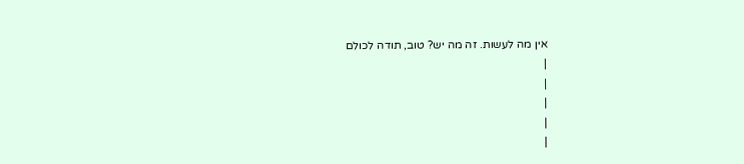אין מה לעשות. זה מה יש? טוב, תודה לכולם
|
|
|
|
|